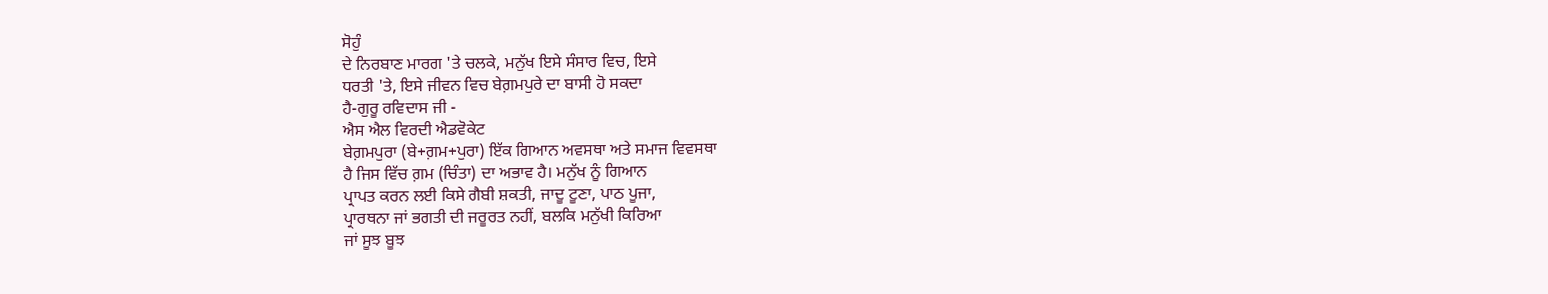ਸੋਹੁੰ
ਦੇ ਨਿਰਬਾਣ ਮਾਰਗ 'ਤੇ ਚਲਕੇ, ਮਨੁੱਖ ਇਸੇ ਸੰਸਾਰ ਵਿਚ, ਇਸੇ
ਧਰਤੀ 'ਤੇ, ਇਸੇ ਜੀਵਨ ਵਿਚ ਬੇਗ਼ਮਪੁਰੇ ਦਾ ਬਾਸੀ ਹੋ ਸਕਦਾ
ਹੈ-ਗੁਰੂ ਰਵਿਦਾਸ ਜੀ -
ਐਸ ਐਲ ਵਿਰਦੀ ਐਡਵੋਕੇਟ
ਬੇਗ਼ਮਪੁਰਾ (ਬੇ+ਗ਼ਮ+ਪੁਰਾ) ਇੱਕ ਗਿਆਨ ਅਵਸਥਾ ਅਤੇ ਸਮਾਜ ਵਿਵਸਥਾ
ਹੈ ਜਿਸ ਵਿੱਚ ਗ਼ਮ (ਚਿੰਤਾ) ਦਾ ਅਭਾਵ ਹੈ। ਮਨੁੱਖ ਨੂੰ ਗਿਆਨ
ਪ੍ਰਾਪਤ ਕਰਨ ਲਈ ਕਿਸੇ ਗੈਬੀ ਸ਼ਕਤੀ, ਜਾਦੂ ਟੂਣਾ, ਪਾਠ ਪੂਜਾ,
ਪ੍ਰਾਰਥਨਾ ਜਾਂ ਭਗਤੀ ਦੀ ਜਰੂਰਤ ਨਹੀਂ, ਬਲਕਿ ਮਨੁੱਖੀ ਕਿਰਿਆ
ਜਾਂ ਸੂਝ ਬੂਝ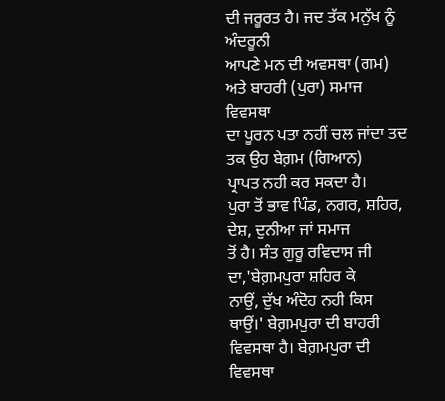ਦੀ ਜਰੂਰਤ ਹੈ। ਜਦ ਤੱਕ ਮਨੁੱਖ ਨੂੰ ਅੰਦਰੂਨੀ
ਆਪਣੇ ਮਨ ਦੀ ਅਵਸਥਾ (ਗਮ) ਅਤੇ ਬਾਹਰੀ (ਪੁਰਾ) ਸਮਾਜ ਵਿਵਸਥਾ
ਦਾ ਪੂਰਨ ਪਤਾ ਨਹੀਂ ਚਲ ਜਾਂਦਾ ਤਦ ਤਕ ਉਹ ਬੇਗ਼ਮ (ਗਿਆਨ)
ਪ੍ਰਾਪਤ ਨਹੀ ਕਰ ਸਕਦਾ ਹੈ।
ਪੁਰਾ ਤੋਂ ਭਾਵ ਪਿੰਡ, ਨਗਰ, ਸ਼ਹਿਰ, ਦੇਸ਼, ਦੁਨੀਆ ਜਾਂ ਸਮਾਜ
ਤੋਂ ਹੈ। ਸੰਤ ਗੁਰੂ ਰਵਿਦਾਸ ਜੀ ਦਾ,'ਬੇਗ਼ਮਪੁਰਾ ਸ਼ਹਿਰ ਕੇ
ਨਾਉਂ, ਦੁੱਖ ਅੰਦੋਹ ਨਹੀ ਕਿਸ ਥਾਉਂ।' ਬੇਗ਼ਮਪੁਰਾ ਦੀ ਬਾਹਰੀ
ਵਿਵਸਥਾ ਹੈ। ਬੇਗ਼ਮਪੁਰਾ ਦੀ ਵਿਵਸਥਾ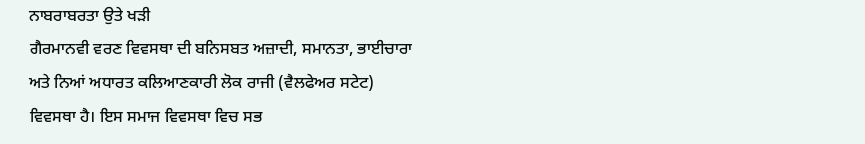ਨਾਬਰਾਬਰਤਾ ਉਤੇ ਖੜੀ
ਗੈਰਮਾਨਵੀ ਵਰਣ ਵਿਵਸਥਾ ਦੀ ਬਨਿਸਬਤ ਅਜ਼ਾਦੀ, ਸਮਾਨਤਾ, ਭਾਈਚਾਰਾ
ਅਤੇ ਨਿਆਂ ਅਧਾਰਤ ਕਲਿਆਣਕਾਰੀ ਲੋਕ ਰਾਜੀ (ਵੈਲਫੇਅਰ ਸਟੇਟ)
ਵਿਵਸਥਾ ਹੈ। ਇਸ ਸਮਾਜ ਵਿਵਸਥਾ ਵਿਚ ਸਭ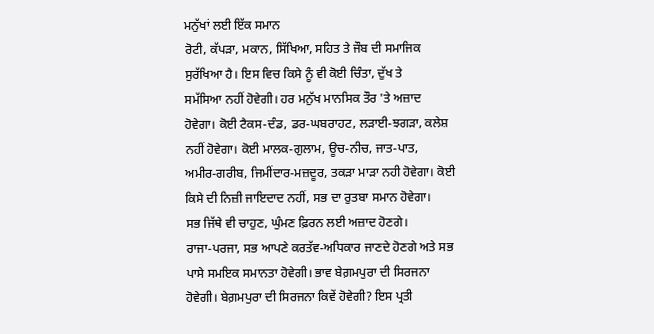ਮਨੁੱਖਾਂ ਲਈ ਇੱਕ ਸਮਾਨ
ਰੋਟੀ, ਕੱਪੜਾ, ਮਕਾਨ, ਸਿੱਖਿਆ, ਸਹਿਤ ਤੇ ਜੌਬ ਦੀ ਸਮਾਜਿਕ
ਸੁਰੱਖਿਆ ਹੈ। ਇਸ ਵਿਚ ਕਿਸੇ ਨੂੰ ਵੀ ਕੋਈ ਚਿੰਤਾ, ਦੁੱਖ ਤੇ
ਸਮੱਸਿਆ ਨਹੀਂ ਹੋਵੇਗੀ। ਹਰ ਮਨੁੱਖ ਮਾਨਸਿਕ ਤੌਰ 'ਤੇ ਅਜ਼ਾਦ
ਹੋਵੇਗਾ। ਕੋਈ ਟੈਕਸ-ਦੰਡ, ਡਰ-ਘਬਰਾਹਟ, ਲੜਾਈ-ਝਗੜਾ, ਕਲੇਸ਼
ਨਹੀਂ ਹੋਵੇਗਾ। ਕੋਈ ਮਾਲਕ-ਗੁਲਾਮ, ਊਚ-ਨੀਚ, ਜਾਤ-ਪਾਤ,
ਅਮੀਰ-ਗਰੀਬ, ਜਿਮੀਂਦਾਰ-ਮਜ਼ਦੂਰ, ਤਕੜਾ ਮਾੜਾ ਨਹੀ ਹੋਵੇਗਾ। ਕੋਈ
ਕਿਸੇ ਦੀ ਨਿਜ਼ੀ ਜਾਇਦਾਦ ਨਹੀਂ, ਸਭ ਦਾ ਰੁਤਬਾ ਸਮਾਨ ਹੋਵੇਗਾ।
ਸਭ ਜਿੱਥੇ ਵੀ ਚਾਹੁਣ, ਘੁੰਮਣ ਫ਼ਿਰਨ ਲਈ ਅਜ਼ਾਦ ਹੋਣਗੇ।
ਰਾਜਾ-ਪਰਜਾ, ਸਭ ਆਪਣੇ ਕਰਤੱਵ-ਅਧਿਕਾਰ ਜਾਣਦੇ ਹੋਣਗੇ ਅਤੇ ਸਭ
ਪਾਸੇ ਸਮਇਕ ਸਮਾਨਤਾ ਹੋਵੇਗੀ। ਭਾਵ ਬੇਗ਼ਮਪੁਰਾ ਦੀ ਸਿਰਜਨਾ
ਹੋਵੇਗੀ। ਬੇਗ਼ਮਪੁਰਾ ਦੀ ਸਿਰਜਨਾ ਕਿਵੇਂ ਹੋਵੇਗੀ? ਇਸ ਪ੍ਰਤੀ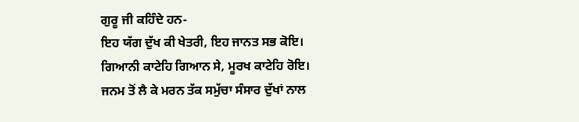ਗੁਰੂ ਜੀ ਕਹਿੰਦੇ ਹਨ-
ਇਹ ਯੱਗ ਦੁੱਖ ਕੀ ਖੇਤਰੀ, ਇਹ ਜਾਨਤ ਸਭ ਕੋਇ।
ਗਿਆਨੀ ਕਾਟੇਹਿ ਗਿਆਨ ਸੇ, ਮੂਰਖ ਕਾਟੇਹਿ ਰੋਇ।
ਜਨਮ ਤੋਂ ਲੈ ਕੇ ਮਰਨ ਤੱਕ ਸਮੁੱਚਾ ਸੰਸਾਰ ਦੁੱਖਾਂ ਨਾਲ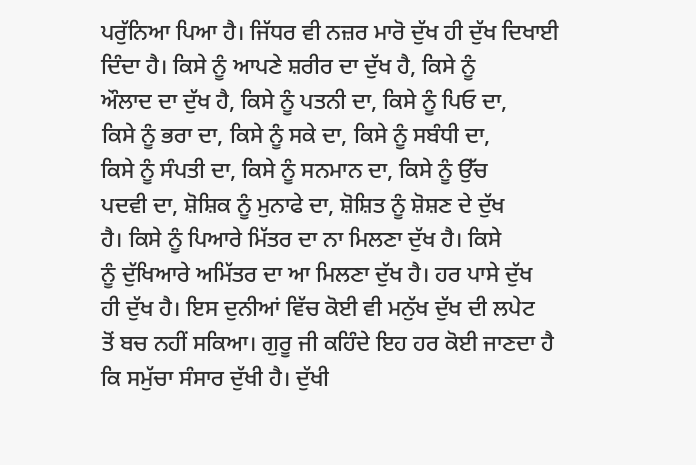ਪਰੁੱਨਿਆ ਪਿਆ ਹੈ। ਜਿੱਧਰ ਵੀ ਨਜ਼ਰ ਮਾਰੋ ਦੁੱਖ ਹੀ ਦੁੱਖ ਦਿਖਾਈ
ਦਿੰਦਾ ਹੈ। ਕਿਸੇ ਨੂੰ ਆਪਣੇ ਸ਼ਰੀਰ ਦਾ ਦੁੱਖ ਹੈ, ਕਿਸੇ ਨੂੰ
ਔਲਾਦ ਦਾ ਦੁੱਖ ਹੈ, ਕਿਸੇ ਨੂੰ ਪਤਨੀ ਦਾ, ਕਿਸੇ ਨੂੰ ਪਿਓ ਦਾ,
ਕਿਸੇ ਨੂੰ ਭਰਾ ਦਾ, ਕਿਸੇ ਨੂੰ ਸਕੇ ਦਾ, ਕਿਸੇ ਨੂੰ ਸਬੰਧੀ ਦਾ,
ਕਿਸੇ ਨੂੰ ਸੰਪਤੀ ਦਾ, ਕਿਸੇ ਨੂੰ ਸਨਮਾਨ ਦਾ, ਕਿਸੇ ਨੂੰ ਉੱਚ
ਪਦਵੀ ਦਾ, ਸ਼ੋਸ਼ਿਕ ਨੂੰ ਮੁਨਾਫੇ ਦਾ, ਸ਼ੋਸ਼ਿਤ ਨੂੰ ਸ਼ੋਸ਼ਣ ਦੇ ਦੁੱਖ
ਹੈ। ਕਿਸੇ ਨੂੰ ਪਿਆਰੇ ਮਿੱਤਰ ਦਾ ਨਾ ਮਿਲਣਾ ਦੁੱਖ ਹੈ। ਕਿਸੇ
ਨੂੰ ਦੁੱਖਿਆਰੇ ਅਮਿੱਤਰ ਦਾ ਆ ਮਿਲਣਾ ਦੁੱਖ ਹੈ। ਹਰ ਪਾਸੇ ਦੁੱਖ
ਹੀ ਦੁੱਖ ਹੈ। ਇਸ ਦੁਨੀਆਂ ਵਿੱਚ ਕੋਈ ਵੀ ਮਨੁੱਖ ਦੁੱਖ ਦੀ ਲਪੇਟ
ਤੋਂ ਬਚ ਨਹੀਂ ਸਕਿਆ। ਗੁਰੂ ਜੀ ਕਹਿੰਦੇ ਇਹ ਹਰ ਕੋਈ ਜਾਣਦਾ ਹੈ
ਕਿ ਸਮੁੱਚਾ ਸੰਸਾਰ ਦੁੱਖੀ ਹੈ। ਦੁੱਖੀ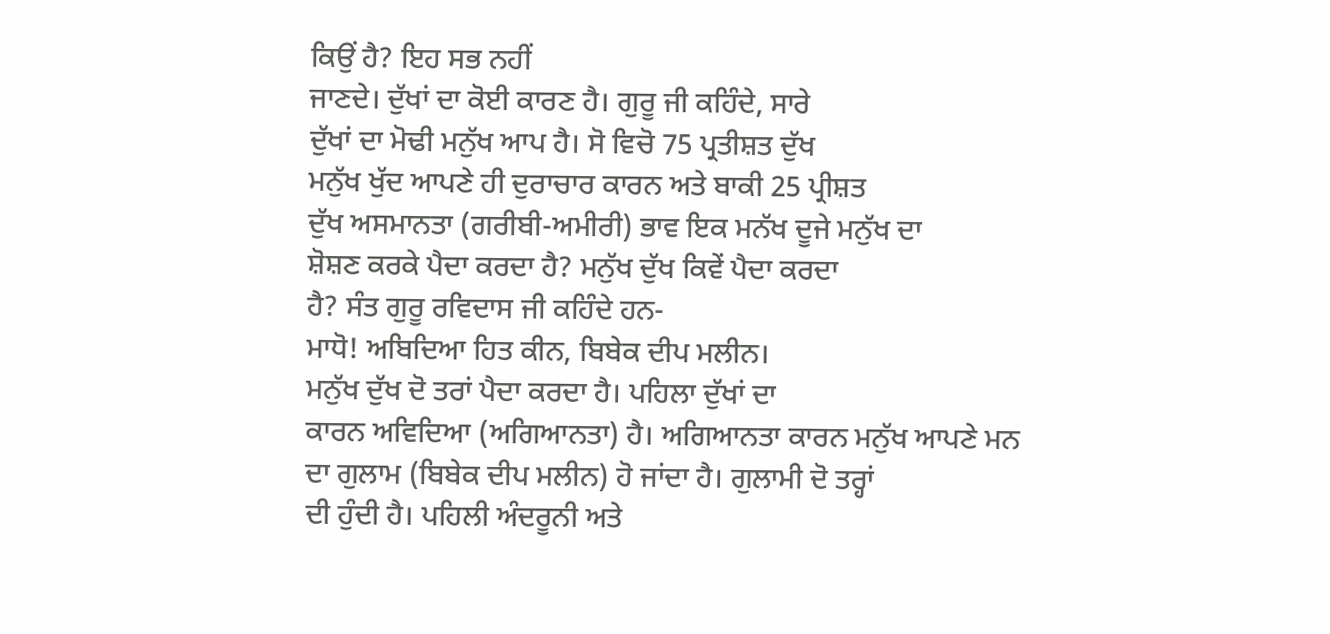ਕਿਉਂ ਹੈ? ਇਹ ਸਭ ਨਹੀਂ
ਜਾਣਦੇ। ਦੁੱਖਾਂ ਦਾ ਕੋਈ ਕਾਰਣ ਹੈ। ਗੁਰੂ ਜੀ ਕਹਿੰਦੇ, ਸਾਰੇ
ਦੁੱਖਾਂ ਦਾ ਮੋਢੀ ਮਨੁੱਖ ਆਪ ਹੈ। ਸੋ ਵਿਚੋ 75 ਪ੍ਰਤੀਸ਼ਤ ਦੁੱਖ
ਮਨੁੱਖ ਖੁੱਦ ਆਪਣੇ ਹੀ ਦੁਰਾਚਾਰ ਕਾਰਨ ਅਤੇ ਬਾਕੀ 25 ਪ੍ਰੀਸ਼ਤ
ਦੁੱਖ ਅਸਮਾਨਤਾ (ਗਰੀਬੀ-ਅਮੀਰੀ) ਭਾਵ ਇਕ ਮਨੱਖ ਦੂਜੇ ਮਨੁੱਖ ਦਾ
ਸ਼ੋਸ਼ਣ ਕਰਕੇ ਪੈਦਾ ਕਰਦਾ ਹੈ? ਮਨੁੱਖ ਦੁੱਖ ਕਿਵੇਂ ਪੈਦਾ ਕਰਦਾ
ਹੈ? ਸੰਤ ਗੁਰੂ ਰਵਿਦਾਸ ਜੀ ਕਹਿੰਦੇ ਹਨ-
ਮਾਧੋ! ਅਬਿਦਿਆ ਹਿਤ ਕੀਨ, ਬਿਬੇਕ ਦੀਪ ਮਲੀਨ।
ਮਨੁੱਖ ਦੁੱਖ ਦੋ ਤਰਾਂ ਪੈਦਾ ਕਰਦਾ ਹੈ। ਪਹਿਲਾ ਦੁੱਖਾਂ ਦਾ
ਕਾਰਨ ਅਵਿਦਿਆ (ਅਗਿਆਨਤਾ) ਹੈ। ਅਗਿਆਨਤਾ ਕਾਰਨ ਮਨੁੱਖ ਆਪਣੇ ਮਨ
ਦਾ ਗੁਲਾਮ (ਬਿਬੇਕ ਦੀਪ ਮਲੀਨ) ਹੋ ਜਾਂਦਾ ਹੈ। ਗੁਲਾਮੀ ਦੋ ਤਰ੍ਹਾਂ
ਦੀ ਹੁੰਦੀ ਹੈ। ਪਹਿਲੀ ਅੰਦਰੂਨੀ ਅਤੇ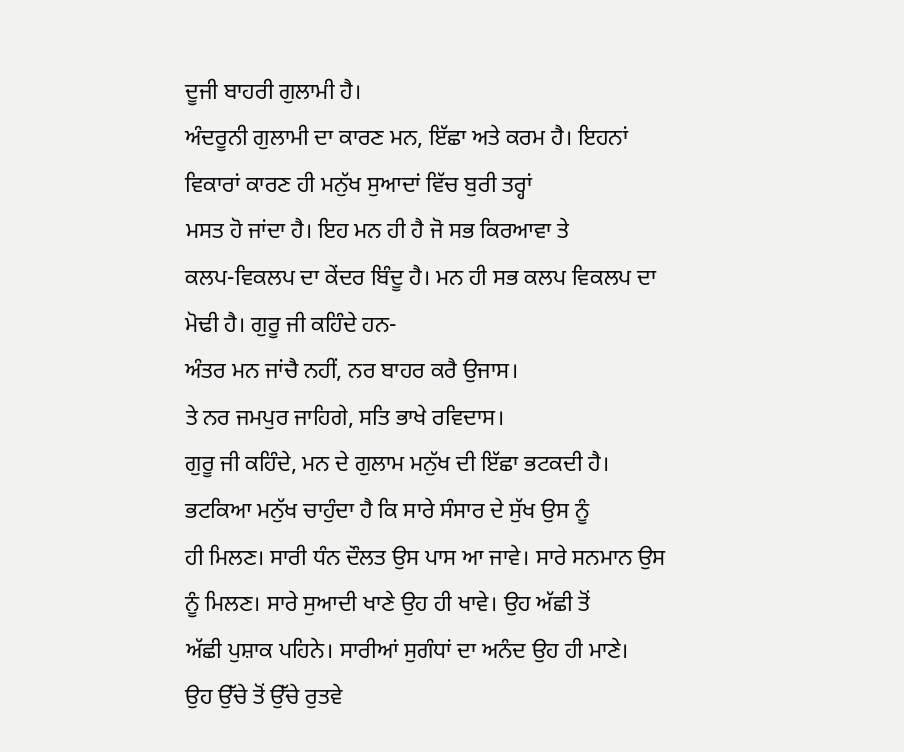ਦੂਜੀ ਬਾਹਰੀ ਗੁਲਾਮੀ ਹੈ।
ਅੰਦਰੂਨੀ ਗੁਲਾਮੀ ਦਾ ਕਾਰਣ ਮਨ, ਇੱਛਾ ਅਤੇ ਕਰਮ ਹੈ। ਇਹਨਾਂ
ਵਿਕਾਰਾਂ ਕਾਰਣ ਹੀ ਮਨੁੱਖ ਸੁਆਦਾਂ ਵਿੱਚ ਬੁਰੀ ਤਰ੍ਹਾਂ
ਮਸਤ ਹੋ ਜਾਂਦਾ ਹੈ। ਇਹ ਮਨ ਹੀ ਹੈ ਜੋ ਸਭ ਕਿਰਆਵਾ ਤੇ
ਕਲਪ-ਵਿਕਲਪ ਦਾ ਕੇਂਦਰ ਬਿੰਦੂ ਹੈ। ਮਨ ਹੀ ਸਭ ਕਲਪ ਵਿਕਲਪ ਦਾ
ਮੋਢੀ ਹੈ। ਗੁਰੂ ਜੀ ਕਹਿੰਦੇ ਹਨ-
ਅੰਤਰ ਮਨ ਜਾਂਚੈ ਨਹੀਂ, ਨਰ ਬਾਹਰ ਕਰੈ ਉਜਾਸ।
ਤੇ ਨਰ ਜਮਪੁਰ ਜਾਹਿਗੇ, ਸਤਿ ਭਾਖੇ ਰਵਿਦਾਸ।
ਗੁਰੂ ਜੀ ਕਹਿੰਦੇ, ਮਨ ਦੇ ਗੁਲਾਮ ਮਨੁੱਖ ਦੀ ਇੱਛਾ ਭਟਕਦੀ ਹੈ।
ਭਟਕਿਆ ਮਨੁੱਖ ਚਾਹੁੰਦਾ ਹੈ ਕਿ ਸਾਰੇ ਸੰਸਾਰ ਦੇ ਸੁੱਖ ਉਸ ਨੂੰ
ਹੀ ਮਿਲਣ। ਸਾਰੀ ਧੰਨ ਦੌਲਤ ਉਸ ਪਾਸ ਆ ਜਾਵੇ। ਸਾਰੇ ਸਨਮਾਨ ਉਸ
ਨੂੰ ਮਿਲਣ। ਸਾਰੇ ਸੁਆਦੀ ਖਾਣੇ ਉਹ ਹੀ ਖਾਵੇ। ਉਹ ਅੱਛੀ ਤੋਂ
ਅੱਛੀ ਪੁਸ਼ਾਕ ਪਹਿਨੇ। ਸਾਰੀਆਂ ਸੁਗੰਧਾਂ ਦਾ ਅਨੰਦ ਉਹ ਹੀ ਮਾਣੇ।
ਉਹ ਉੱਚੇ ਤੋਂ ਉੱਚੇ ਰੁਤਵੇ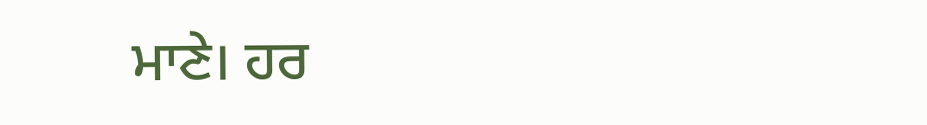ਮਾਣੇ। ਹਰ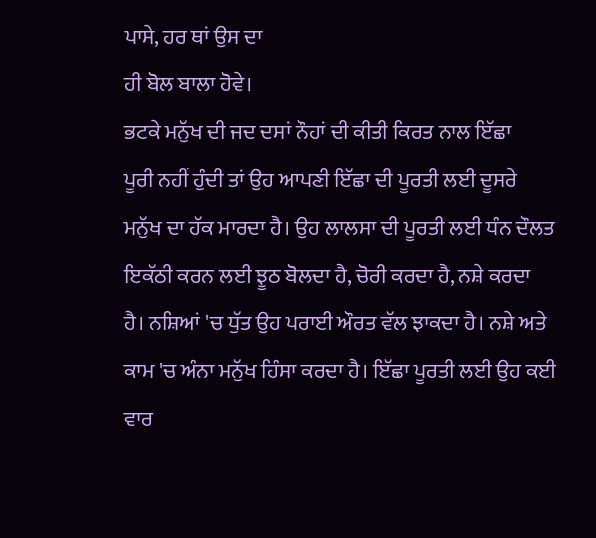ਪਾਸੇ, ਹਰ ਥਾਂ ਉਸ ਦਾ
ਹੀ ਬੋਲ ਬਾਲਾ ਹੋਵੇ।
ਭਟਕੇ ਮਨੁੱਖ ਦੀ ਜਦ ਦਸਾਂ ਨੌਹਾਂ ਦੀ ਕੀਤੀ ਕਿਰਤ ਨਾਲ ਇੱਛਾ
ਪੂਰੀ ਨਹੀਂ ਹੁੰਦੀ ਤਾਂ ਉਹ ਆਪਣੀ ਇੱਛਾ ਦੀ ਪੂਰਤੀ ਲਈ ਦੂਸਰੇ
ਮਨੁੱਖ ਦਾ ਹੱਕ ਮਾਰਦਾ ਹੈ। ਉਹ ਲਾਲਸਾ ਦੀ ਪੂਰਤੀ ਲਈ ਧੰਨ ਦੌਲਤ
ਇਕੱਠੀ ਕਰਨ ਲਈ ਝੂਠ ਬੋਲਦਾ ਹੈ, ਚੋਰੀ ਕਰਦਾ ਹੈ, ਨਸ਼ੇ ਕਰਦਾ
ਹੈ। ਨਸ਼ਿਆਂ 'ਚ ਧੁੱਤ ਉਹ ਪਰਾਈ ਔਰਤ ਵੱਲ ਝਾਕਦਾ ਹੈ। ਨਸ਼ੇ ਅਤੇ
ਕਾਮ 'ਚ ਅੰਨਾ ਮਨੁੱਖ ਹਿੰਸਾ ਕਰਦਾ ਹੈ। ਇੱਛਾ ਪੂਰਤੀ ਲਈ ਉਹ ਕਈ
ਵਾਰ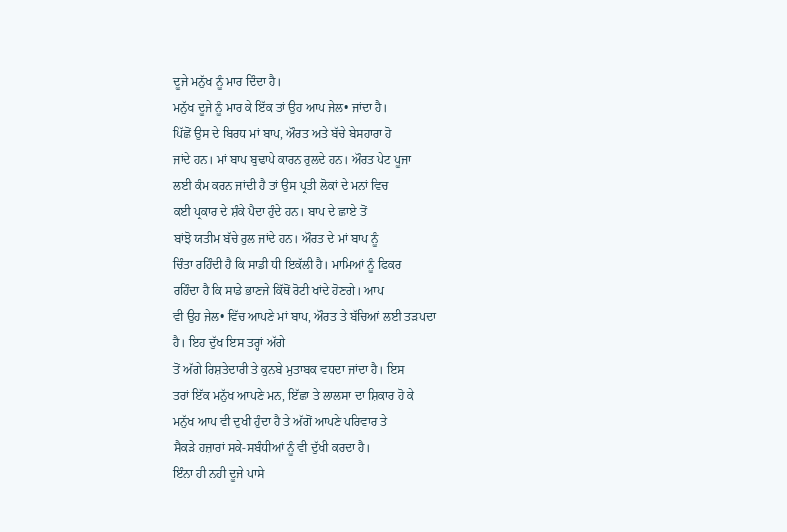ਦੂਜੇ ਮਨੁੱਖ ਨੂੰ ਮਾਰ ਦਿੰਦਾ ਹੈ।
ਮਨੁੱਖ ਦੂਜੇ ਨੂੰ ਮਾਰ ਕੇ ਇੱਕ ਤਾਂ ਉਹ ਆਪ ਜੇਲ• ਜਾਂਦਾ ਹੈ।
ਪਿੱਛੋਂ ਉਸ ਦੇ ਬਿਰਧ ਮਾਂ ਬਾਪ, ਔਰਤ ਅਤੇ ਬੱਚੇ ਬੇਸਹਾਰਾ ਹੋ
ਜਾਂਦੇ ਹਨ। ਮਾਂ ਬਾਪ ਬੁਢਾਪੇ ਕਾਰਨ ਰੁਲਦੇ ਹਨ। ਔਰਤ ਪੇਟ ਪੂਜਾ
ਲਈ ਕੰਮ ਕਰਨ ਜਾਂਦੀ ਹੈ ਤਾਂ ਉਸ ਪ੍ਰਤੀ ਲੋਕਾਂ ਦੇ ਮਨਾਂ ਵਿਚ
ਕਈ ਪ੍ਰਕਾਰ ਦੇ ਸ਼ੰਕੇ ਪੈਦਾ ਹੁੰਦੇ ਹਨ। ਬਾਪ ਦੇ ਛਾਏ ਤੋਂ
ਬਾਂਝੋ ਯਤੀਮ ਬੱਚੇ ਰੁਲ ਜਾਂਦੇ ਹਨ। ਔਰਤ ਦੇ ਮਾਂ ਬਾਪ ਨੂੰ
ਚਿੰਤਾ ਰਹਿੰਦੀ ਹੈ ਕਿ ਸਾਡੀ ਧੀ ਇਕੱਲੀ ਹੈ। ਮਾਮਿਆਂ ਨੂੰ ਫਿਕਰ
ਰਹਿੰਦਾ ਹੈ ਕਿ ਸਾਡੇ ਭਾਣਜੇ ਕਿੱਥੋਂ ਰੋਟੀ ਖਾਂਦੇ ਹੋਣਗੇ। ਆਪ
ਵੀ ਉਹ ਜੇਲ• ਵਿੱਚ ਆਪਣੇ ਮਾਂ ਬਾਪ, ਔਰਤ ਤੇ ਬੱਚਿਆਂ ਲਈ ਤੜਪਦਾ
ਹੈ। ਇਹ ਦੁੱਖ ਇਸ ਤਰ੍ਹਾਂ ਅੱਗੇ
ਤੋਂ ਅੱਗੇ ਰਿਸ਼ਤੇਦਾਰੀ ਤੇ ਕੁਨਬੇ ਮੁਤਾਬਕ ਵਧਦਾ ਜਾਂਦਾ ਹੈ। ਇਸ
ਤਰਾਂ ਇੱਕ ਮਨੁੱਖ ਆਪਣੇ ਮਨ, ਇੱਛਾ ਤੇ ਲਾਲਸਾ ਦਾ ਸ਼ਿਕਾਰ ਹੋ ਕੇ
ਮਨੁੱਖ ਆਪ ਵੀ ਦੁਖੀ ਹੁੰਦਾ ਹੈ ਤੇ ਅੱਗੋਂ ਆਪਣੇ ਪਰਿਵਾਰ ਤੇ
ਸੈਕੜੇ ਹਜ਼ਾਰਾਂ ਸਕੇ-ਸਬੰਧੀਆਂ ਨੂੰ ਵੀ ਦੁੱਖੀ ਕਰਦਾ ਹੈ।
ਇੰਨਾ ਹੀ ਨਹੀ ਦੂਜੇ ਪਾਸੇ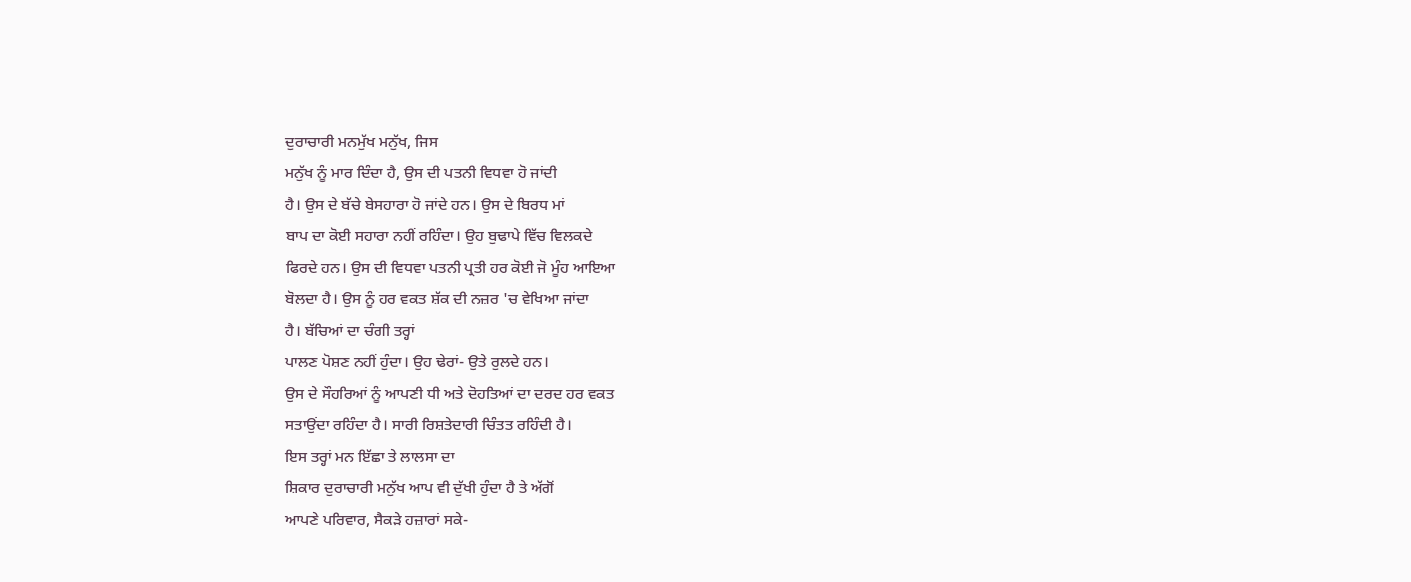ਦੁਰਾਚਾਰੀ ਮਨਮੁੱਖ ਮਨੁੱਖ, ਜਿਸ
ਮਨੁੱਖ ਨੂੰ ਮਾਰ ਦਿੰਦਾ ਹੈ, ਉਸ ਦੀ ਪਤਨੀ ਵਿਧਵਾ ਹੋ ਜਾਂਦੀ
ਹੈ। ਉਸ ਦੇ ਬੱਚੇ ਬੇਸਹਾਰਾ ਹੋ ਜਾਂਦੇ ਹਨ। ਉਸ ਦੇ ਬਿਰਧ ਮਾਂ
ਬਾਪ ਦਾ ਕੋਈ ਸਹਾਰਾ ਨਹੀਂ ਰਹਿੰਦਾ। ਉਹ ਬੁਢਾਪੇ ਵਿੱਚ ਵਿਲਕਦੇ
ਫਿਰਦੇ ਹਨ। ਉਸ ਦੀ ਵਿਧਵਾ ਪਤਨੀ ਪ੍ਰਤੀ ਹਰ ਕੋਈ ਜੋ ਮੂੰਹ ਆਇਆ
ਬੋਲਦਾ ਹੈ। ਉਸ ਨੂੰ ਹਰ ਵਕਤ ਸ਼ੱਕ ਦੀ ਨਜ਼ਰ 'ਚ ਵੇਖਿਆ ਜਾਂਦਾ
ਹੈ। ਬੱਚਿਆਂ ਦਾ ਚੰਗੀ ਤਰ੍ਹਾਂ
ਪਾਲਣ ਪੋਸ਼ਣ ਨਹੀਂ ਹੁੰਦਾ। ਉਹ ਢੇਰਾਂ- ਉਤੇ ਰੁਲਦੇ ਹਨ।
ਉਸ ਦੇ ਸੌਹਰਿਆਂ ਨੂੰ ਆਪਣੀ ਧੀ ਅਤੇ ਦੋਹਤਿਆਂ ਦਾ ਦਰਦ ਹਰ ਵਕਤ
ਸਤਾਉਂਦਾ ਰਹਿੰਦਾ ਹੈ। ਸਾਰੀ ਰਿਸ਼ਤੇਦਾਰੀ ਚਿੰਤਤ ਰਹਿੰਦੀ ਹੈ।
ਇਸ ਤਰ੍ਹਾਂ ਮਨ ਇੱਛਾ ਤੇ ਲਾਲਸਾ ਦਾ
ਸ਼ਿਕਾਰ ਦੁਰਾਚਾਰੀ ਮਨੁੱਖ ਆਪ ਵੀ ਦੁੱਖੀ ਹੁੰਦਾ ਹੈ ਤੇ ਅੱਗੋਂ
ਆਪਣੇ ਪਰਿਵਾਰ, ਸੈਕੜੇ ਹਜ਼ਾਰਾਂ ਸਕੇ-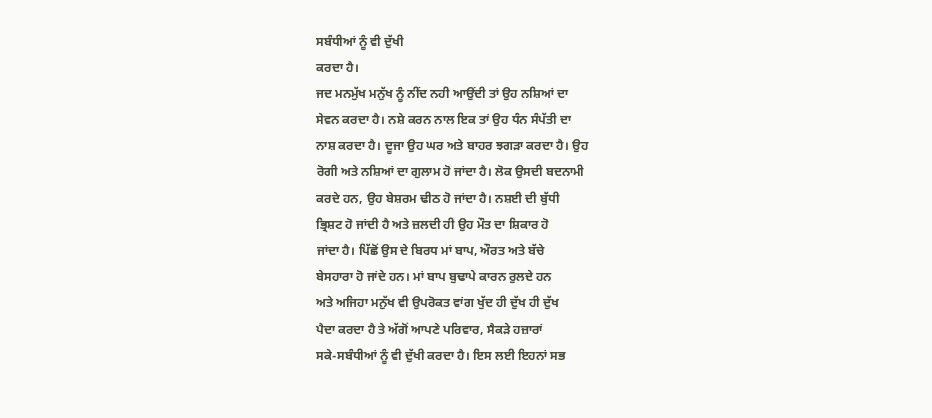ਸਬੰਧੀਆਂ ਨੂੰ ਵੀ ਦੁੱਖੀ
ਕਰਦਾ ਹੈ।
ਜਦ ਮਨਮੁੱਖ ਮਨੁੱਖ ਨੂੰ ਨੀਂਦ ਨਹੀ ਆਉਂਦੀ ਤਾਂ ਉਹ ਨਸ਼ਿਆਂ ਦਾ
ਸੇਵਨ ਕਰਦਾ ਹੈ। ਨਸ਼ੇ ਕਰਨ ਨਾਲ ਇਕ ਤਾਂ ਉਹ ਧੰਨ ਸੰਪੱਤੀ ਦਾ
ਨਾਸ਼ ਕਰਦਾ ਹੈ। ਦੂਜਾ ਉਹ ਘਰ ਅਤੇ ਬਾਹਰ ਝਗੜਾ ਕਰਦਾ ਹੈ। ਉਹ
ਰੋਗੀ ਅਤੇ ਨਸ਼ਿਆਂ ਦਾ ਗੁਲਾਮ ਹੋ ਜਾਂਦਾ ਹੈ। ਲੋਕ ਉਸਦੀ ਬਦਨਾਮੀ
ਕਰਦੇ ਹਨ, ਉਹ ਬੇਸ਼ਰਮ ਢੀਠ ਹੋ ਜਾਂਦਾ ਹੈ। ਨਸ਼ਈ ਦੀ ਬੁੱਧੀ
ਭ੍ਰਿਸ਼ਟ ਹੋ ਜਾਂਦੀ ਹੈ ਅਤੇ ਜ਼ਲਦੀ ਹੀ ਉਹ ਮੌਤ ਦਾ ਸ਼ਿਕਾਰ ਹੋ
ਜਾਂਦਾ ਹੈ। ਪਿੱਛੋਂ ਉਸ ਦੇ ਬਿਰਧ ਮਾਂ ਬਾਪ, ਔਰਤ ਅਤੇ ਬੱਚੇ
ਬੇਸਹਾਰਾ ਹੋ ਜਾਂਦੇ ਹਨ। ਮਾਂ ਬਾਪ ਬੁਢਾਪੇ ਕਾਰਨ ਰੁਲਦੇ ਹਨ
ਅਤੇ ਅਜਿਹਾ ਮਨੁੱਖ ਵੀ ਉਪਰੋਕਤ ਵਾਂਗ ਖੁੱਦ ਹੀ ਦੁੱਖ ਹੀ ਦੁੱਖ
ਪੈਦਾ ਕਰਦਾ ਹੈ ਤੇ ਅੱਗੋਂ ਆਪਣੇ ਪਰਿਵਾਰ, ਸੈਕੜੇ ਹਜ਼ਾਰਾਂ
ਸਕੇ-ਸਬੰਧੀਆਂ ਨੂੰ ਵੀ ਦੁੱਖੀ ਕਰਦਾ ਹੈ। ਇਸ ਲਈ ਇਹਨਾਂ ਸਭ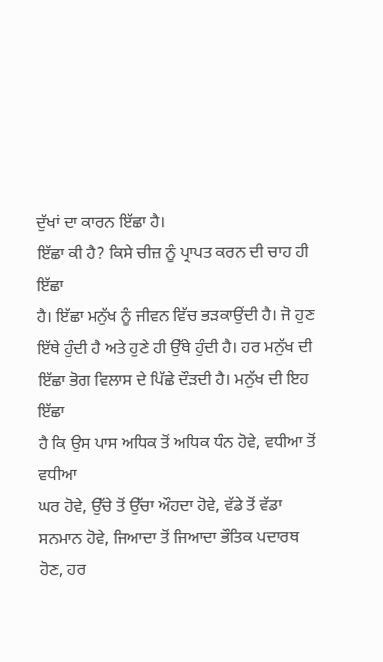ਦੁੱਖਾਂ ਦਾ ਕਾਰਨ ਇੱਛਾ ਹੈ।
ਇੱਛਾ ਕੀ ਹੈ? ਕਿਸੇ ਚੀਜ਼ ਨੂੰ ਪ੍ਰਾਪਤ ਕਰਨ ਦੀ ਚਾਹ ਹੀ ਇੱਛਾ
ਹੈ। ਇੱਛਾ ਮਨੁੱਖ ਨੂੰ ਜੀਵਨ ਵਿੱਚ ਭੜਕਾਉਂਦੀ ਹੈ। ਜੋ ਹੁਣ
ਇੱਥੇ ਹੁੰਦੀ ਹੈ ਅਤੇ ਹੁਣੇ ਹੀ ਉੱਥੇ ਹੁੰਦੀ ਹੈ। ਹਰ ਮਨੁੱਖ ਦੀ
ਇੱਛਾ ਭੋਗ ਵਿਲਾਸ ਦੇ ਪਿੱਛੇ ਦੌੜਦੀ ਹੈ। ਮਨੁੱਖ ਦੀ ਇਹ ਇੱਛਾ
ਹੈ ਕਿ ਉਸ ਪਾਸ ਅਧਿਕ ਤੋਂ ਅਧਿਕ ਧੰਨ ਹੋਵੇ, ਵਧੀਆ ਤੋਂ ਵਧੀਆ
ਘਰ ਹੋਵੇ, ਉੱਚੇ ਤੋਂ ਉੱਚਾ ਔਹਦਾ ਹੋਵੇ, ਵੱਡੇ ਤੋਂ ਵੱਡਾ
ਸਨਮਾਨ ਹੋਵੇ, ਜਿਆਦਾ ਤੋਂ ਜਿਆਦਾ ਭੌਤਿਕ ਪਦਾਰਥ ਹੋਣ, ਹਰ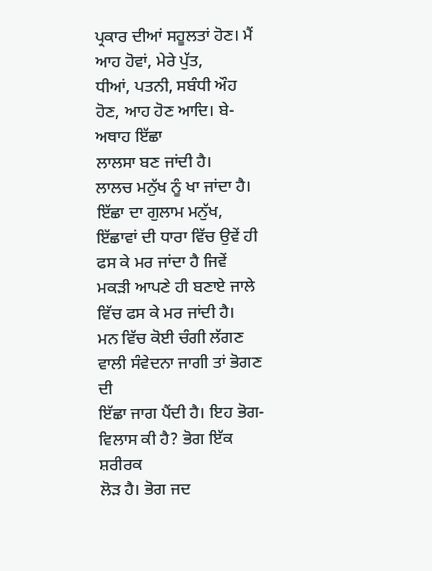ਪ੍ਰਕਾਰ ਦੀਆਂ ਸਹੂਲਤਾਂ ਹੋਣ। ਮੈਂ ਆਹ ਹੋਵਾਂ, ਮੇਰੇ ਪੁੱਤ,
ਧੀਆਂ, ਪਤਨੀ, ਸਬੰਧੀ ਔਹ ਹੋਣ, ਆਹ ਹੋਣ ਆਦਿ। ਬੇ-ਅਥਾਹ ਇੱਛਾ
ਲਾਲਸਾ ਬਣ ਜਾਂਦੀ ਹੈ।
ਲਾਲਚ ਮਨੁੱਖ ਨੂੰ ਖਾ ਜਾਂਦਾ ਹੈ। ਇੱਛਾ ਦਾ ਗੁਲਾਮ ਮਨੁੱਖ,
ਇੱਛਾਵਾਂ ਦੀ ਧਾਰਾ ਵਿੱਚ ਉਵੇਂ ਹੀ ਫਸ ਕੇ ਮਰ ਜਾਂਦਾ ਹੈ ਜਿਵੇਂ
ਮਕੜੀ ਆਪਣੇ ਹੀ ਬਣਾਏ ਜਾਲੇ ਵਿੱਚ ਫਸ ਕੇ ਮਰ ਜਾਂਦੀ ਹੈ।
ਮਨ ਵਿੱਚ ਕੋਈ ਚੰਗੀ ਲੱਗਣ ਵਾਲੀ ਸੰਵੇਦਨਾ ਜਾਗੀ ਤਾਂ ਭੋਗਣ ਦੀ
ਇੱਛਾ ਜਾਗ ਪੈਂਦੀ ਹੈ। ਇਹ ਭੋਗ-ਵਿਲਾਸ ਕੀ ਹੈ? ਭੋਗ ਇੱਕ ਸ਼ਰੀਰਕ
ਲੋੜ ਹੈ। ਭੋਗ ਜਦ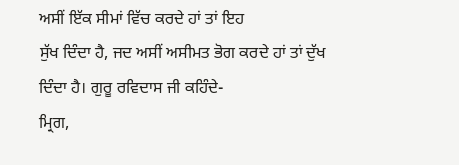ਅਸੀਂ ਇੱਕ ਸੀਮਾਂ ਵਿੱਚ ਕਰਦੇ ਹਾਂ ਤਾਂ ਇਹ
ਸੁੱਖ ਦਿੰਦਾ ਹੈ, ਜਦ ਅਸੀਂ ਅਸੀਮਤ ਭੋਗ ਕਰਦੇ ਹਾਂ ਤਾਂ ਦੁੱਖ
ਦਿੰਦਾ ਹੈ। ਗੁਰੂ ਰਵਿਦਾਸ ਜੀ ਕਹਿੰਦੇ-
ਮ੍ਰਿਗ,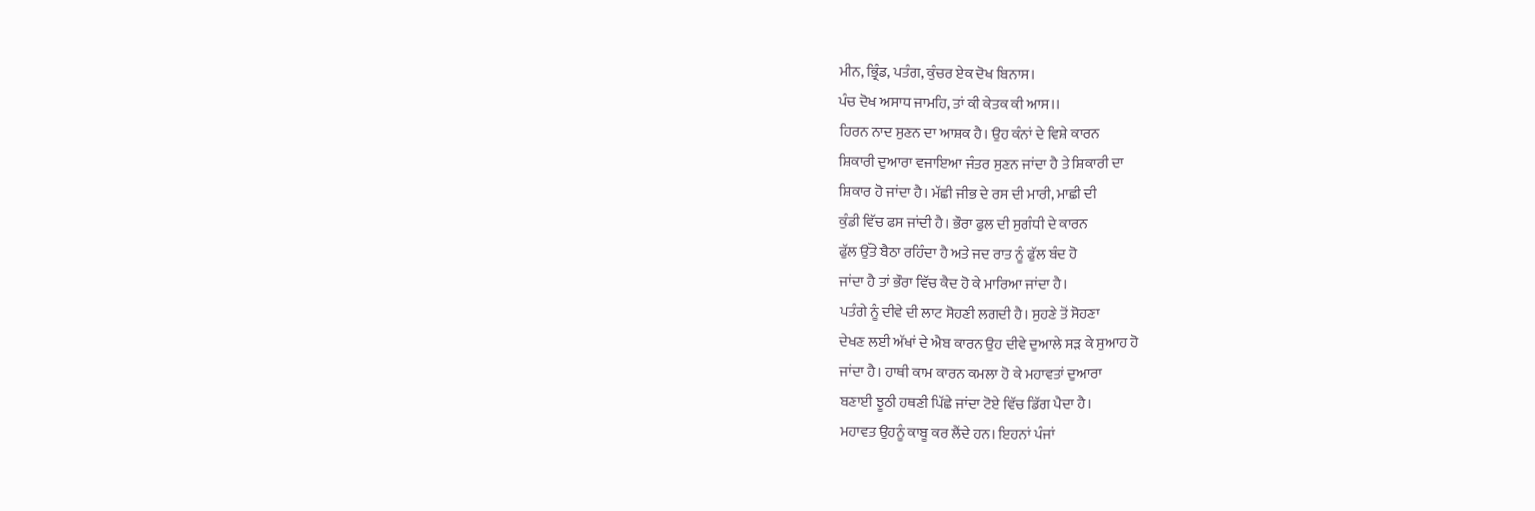ਮੀਨ, ਭ੍ਰਿੰਡ, ਪਤੰਗ, ਕੁੰਚਰ ਏਕ ਦੋਖ ਬਿਨਾਸ।
ਪੰਚ ਦੋਖ ਅਸਾਧ ਜਾਮਹਿ, ਤਾਂ ਕੀ ਕੇਤਕ ਕੀ ਆਸ।।
ਹਿਰਨ ਨਾਦ ਸੁਣਨ ਦਾ ਆਸ਼ਕ ਹੈ। ਉਹ ਕੰਨਾਂ ਦੇ ਵਿਸ਼ੇ ਕਾਰਨ
ਸ਼ਿਕਾਰੀ ਦੁਆਰਾ ਵਜਾਇਆ ਜੰਤਰ ਸੁਣਨ ਜਾਂਦਾ ਹੈ ਤੇ ਸ਼ਿਕਾਰੀ ਦਾ
ਸ਼ਿਕਾਰ ਹੋ ਜਾਂਦਾ ਹੈ। ਮੱਛੀ ਜੀਭ ਦੇ ਰਸ ਦੀ ਮਾਰੀ, ਮਾਛੀ ਦੀ
ਕੁੰਡੀ ਵਿੱਚ ਫਸ ਜਾਂਦੀ ਹੈ। ਭੌਰਾ ਫੁਲ ਦੀ ਸੁਗੰਧੀ ਦੇ ਕਾਰਨ
ਫੁੱਲ ਉੱਤੇ ਬੈਠਾ ਰਹਿੰਦਾ ਹੈ ਅਤੇ ਜਦ ਰਾਤ ਨੂੰ ਫੁੱਲ ਬੰਦ ਹੋ
ਜਾਂਦਾ ਹੈ ਤਾਂ ਭੌਰਾ ਵਿੱਚ ਕੈਦ ਹੋ ਕੇ ਮਾਰਿਆ ਜਾਂਦਾ ਹੈ।
ਪਤੰਗੇ ਨੂੰ ਦੀਵੇ ਦੀ ਲਾਟ ਸੋਹਣੀ ਲਗਦੀ ਹੈ। ਸੁਹਣੇ ਤੋਂ ਸੋਹਣਾ
ਦੇਖਣ ਲਈ ਅੱਖਾਂ ਦੇ ਐਬ ਕਾਰਨ ਉਹ ਦੀਵੇ ਦੁਆਲੇ ਸੜ ਕੇ ਸੁਆਹ ਹੋ
ਜਾਂਦਾ ਹੈ। ਹਾਥੀ ਕਾਮ ਕਾਰਨ ਕਮਲਾ ਹੋ ਕੇ ਮਹਾਵਤਾਂ ਦੁਆਰਾ
ਬਣਾਈ ਝੂਠੀ ਹਥਣੀ ਪਿੱਛੇ ਜਾਂਦਾ ਟੋਏ ਵਿੱਚ ਡਿੱਗ ਪੈਦਾ ਹੈ।
ਮਹਾਵਤ ਉਹਨੂੰ ਕਾਬੂ ਕਰ ਲੈਂਦੇ ਹਨ। ਇਹਨਾਂ ਪੰਜਾਂ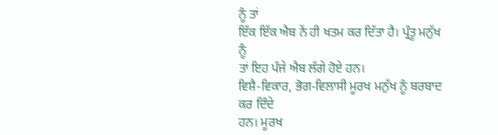ਨੂੰ ਤਾਂ
ਇੱਕ ਇੱਕ ਐਬ ਨੇਂ ਹੀ ਖਤਮ ਕਰ ਦਿੱਤਾ ਹੈ। ਪ੍ਰੰਤੂ ਮਨੁੱਖ ਨੂੰ
ਤਾਂ ਇਹ ਪੰਜੇ ਐਬ ਲੱਗੇ ਹੋਏ ਹਨ।
ਵਿਸ਼ੈ-ਵਿਕਾਰ, ਭੋਗ-ਵਿਲਾਸੀ ਮੂਰਖ ਮਨੁੱਖ ਨੂੰ ਬਰਬਾਦ ਕਰ ਦਿੰਦੇ
ਹਨ। ਮੂਰਖ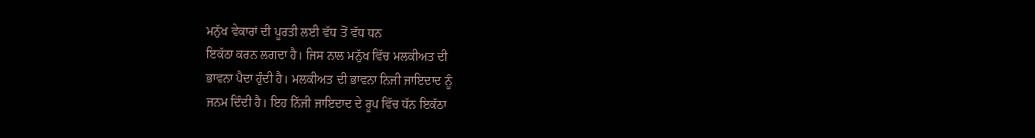ਮਨੁੱਖ ਵੇਕਾਰਾਂ ਦੀ ਪੂਰਤੀ ਲਈ ਵੱਧ ਤੋਂ ਵੱਧ ਧਨ
ਇਕੱਠਾ ਕਰਨ ਲਗਦਾ ਹੈ। ਜਿਸ ਨਾਲ ਮਨੁੱਖ ਵਿੱਚ ਮਲਕੀਅਤ ਦੀ
ਭਾਵਨਾ ਪੈਦਾ ਹੁੰਦੀ ਹੈ। ਮਲਕੀਅਤ ਦੀ ਭਾਵਨਾ ਨਿਜੀ ਜਾਇਦਾਦ ਨੂੰ
ਜਨਮ ਦਿੰਦੀ ਹੈ। ਇਹ ਨਿੱਜੀ ਜਾਇਦਾਦ ਦੇ ਰੂਪ ਵਿੱਚ ਧੱਨ ਇਕੱਠਾ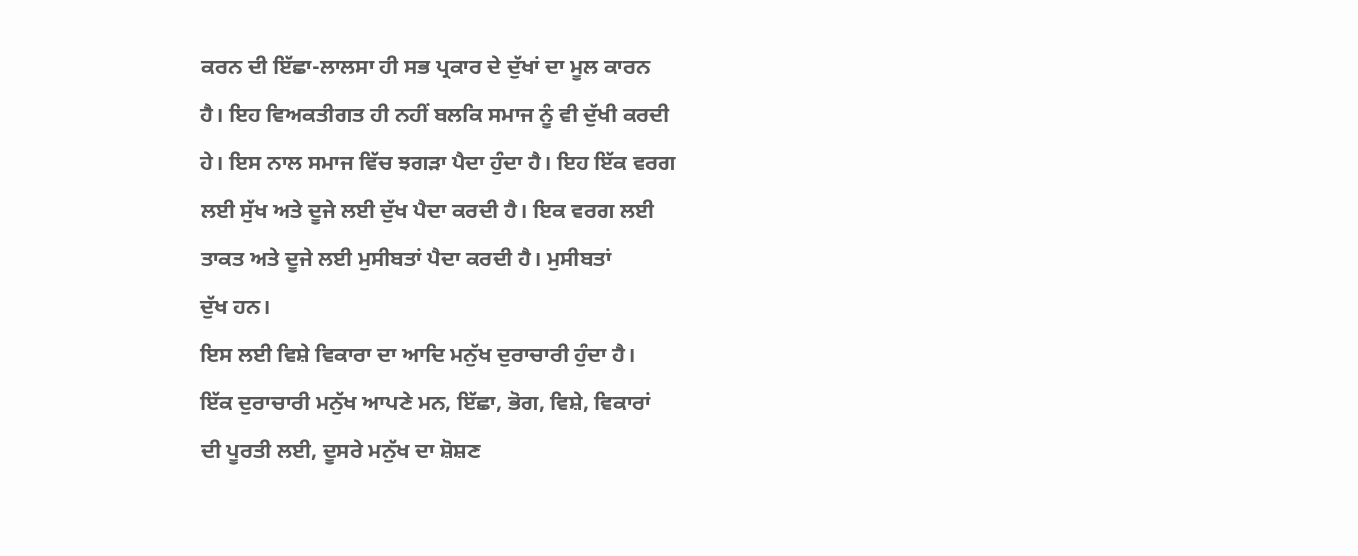ਕਰਨ ਦੀ ਇੱਛਾ-ਲਾਲਸਾ ਹੀ ਸਭ ਪ੍ਰਕਾਰ ਦੇ ਦੁੱਖਾਂ ਦਾ ਮੂਲ ਕਾਰਨ
ਹੈ। ਇਹ ਵਿਅਕਤੀਗਤ ਹੀ ਨਹੀਂ ਬਲਕਿ ਸਮਾਜ ਨੂੰ ਵੀ ਦੁੱਖੀ ਕਰਦੀ
ਹੇ। ਇਸ ਨਾਲ ਸਮਾਜ ਵਿੱਚ ਝਗੜਾ ਪੈਦਾ ਹੁੰਦਾ ਹੈ। ਇਹ ਇੱਕ ਵਰਗ
ਲਈ ਸੁੱਖ ਅਤੇ ਦੂਜੇ ਲਈ ਦੁੱਖ ਪੈਦਾ ਕਰਦੀ ਹੈ। ਇਕ ਵਰਗ ਲਈ
ਤਾਕਤ ਅਤੇ ਦੂਜੇ ਲਈ ਮੁਸੀਬਤਾਂ ਪੈਦਾ ਕਰਦੀ ਹੈ। ਮੁਸੀਬਤਾਂ
ਦੁੱਖ ਹਨ।
ਇਸ ਲਈ ਵਿਸ਼ੇ ਵਿਕਾਰਾ ਦਾ ਆਦਿ ਮਨੁੱਖ ਦੁਰਾਚਾਰੀ ਹੁੰਦਾ ਹੈ।
ਇੱਕ ਦੁਰਾਚਾਰੀ ਮਨੁੱਖ ਆਪਣੇ ਮਨ, ਇੱਛਾ, ਭੋਗ, ਵਿਸ਼ੇ, ਵਿਕਾਰਾਂ
ਦੀ ਪੂਰਤੀ ਲਈ, ਦੂਸਰੇ ਮਨੁੱਖ ਦਾ ਸ਼ੋਸ਼ਣ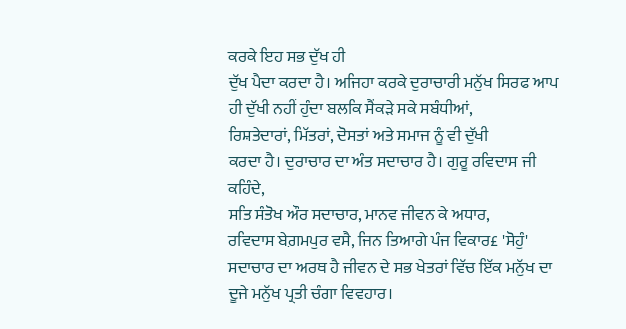ਕਰਕੇ ਇਹ ਸਭ ਦੁੱਖ ਹੀ
ਦੁੱਖ ਪੈਦਾ ਕਰਦਾ ਹੈ। ਅਜਿਹਾ ਕਰਕੇ ਦੁਰਾਚਾਰੀ ਮਨੁੱਖ ਸਿਰਫ ਆਪ
ਹੀ ਦੁੱਖੀ ਨਹੀਂ ਹੁੰਦਾ ਬਲਕਿ ਸੈਂਕੜੇ ਸਕੇ ਸਬੰਧੀਆਂ,
ਰਿਸ਼ਤੇਦਾਰਾਂ, ਮਿੱਤਰਾਂ, ਦੋਸਤਾਂ ਅਤੇ ਸਮਾਜ ਨੂੰ ਵੀ ਦੁੱਖੀ
ਕਰਦਾ ਹੈ। ਦੁਰਾਚਾਰ ਦਾ ਅੰਤ ਸਦਾਚਾਰ ਹੈ। ਗੁਰੂ ਰਵਿਦਾਸ ਜੀ
ਕਹਿੰਦੇ,
ਸਤਿ ਸੰਤੋਖ ਔਰ ਸਦਾਚਾਰ, ਮਾਨਵ ਜੀਵਨ ਕੇ ਅਧਾਰ,
ਰਵਿਦਾਸ ਬੇਗ਼ਮਪੁਰ ਵਸੈ, ਜਿਨ ਤਿਆਗੇ ਪੰਜ ਵਿਕਾਰ£ 'ਸੋਹੁੰ'
ਸਦਾਚਾਰ ਦਾ ਅਰਥ ਹੈ ਜੀਵਨ ਦੇ ਸਭ ਖੇਤਰਾਂ ਵਿੱਚ ਇੱਕ ਮਨੁੱਖ ਦਾ
ਦੂਜੇ ਮਨੁੱਖ ਪ੍ਰਤੀ ਚੰਗਾ ਵਿਵਹਾਰ।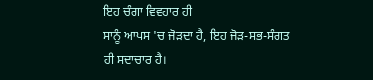ਇਹ ਚੰਗਾ ਵਿਵਹਾਰ ਹੀ
ਸਾਨੂੰ ਆਪਸ 'ਚ ਜੋੜਦਾ ਹੈ, ਇਹ ਜੋੜ-ਸਭ-ਸੰਗਤ ਹੀ ਸਦਾਚਾਰ ਹੈ।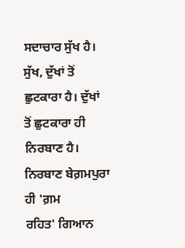ਸਦਾਚਾਰ ਸੁੱਖ ਹੈ। ਸੁੱਖ, ਦੁੱਖਾਂ ਤੋਂ ਛੁਟਕਾਰਾ ਹੈ। ਦੁੱਖਾਂ
ਤੋਂ ਛੁਟਕਾਰਾ ਹੀ ਨਿਰਬਾਣ ਹੈ। ਨਿਰਬਾਣ ਬੇਗ਼ਮਪੁਰਾ ਹੀ 'ਗ਼ਮ
ਰਹਿਤ' ਗਿਆਨ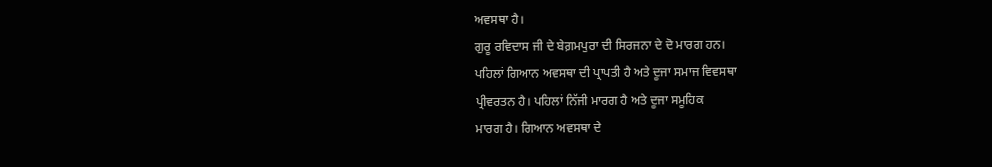ਅਵਸਥਾ ਹੈ।
ਗੁਰੂ ਰਵਿਦਾਸ ਜੀ ਦੇ ਬੇਗ਼ਮਪੁਰਾ ਦੀ ਸਿਰਜਨਾ ਦੇ ਦੋ ਮਾਰਗ ਹਨ।
ਪਹਿਲਾਂ ਗਿਆਨ ਅਵਸਥਾ ਦੀ ਪ੍ਰਾਪਤੀ ਹੈ ਅਤੇ ਦੂਜਾ ਸਮਾਜ ਵਿਵਸਥਾ
ਪ੍ਰੀਵਰਤਨ ਹੈ। ਪਹਿਲਾਂ ਨਿੱਜੀ ਮਾਰਗ ਹੈ ਅਤੇ ਦੂਜਾ ਸਮੂਹਿਕ
ਮਾਰਗ ਹੈ। ਗਿਆਨ ਅਵਸਥਾ ਦੇ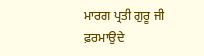ਮਾਰਗ ਪ੍ਰਤੀ ਗੁਰੂ ਜੀ ਫ਼ਰਮਾਉਦੇ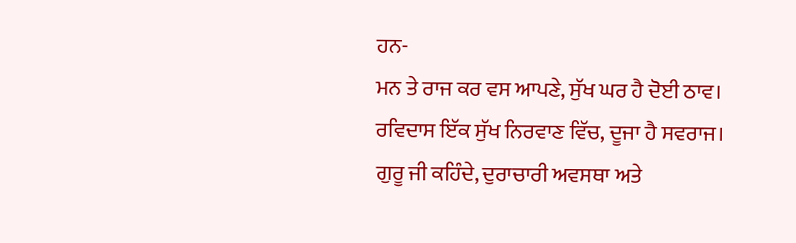ਹਨ-
ਮਨ ਤੇ ਰਾਜ ਕਰ ਵਸ ਆਪਣੇ, ਸੁੱਖ ਘਰ ਹੈ ਦੋਈ ਠਾਵ।
ਰਵਿਦਾਸ ਇੱਕ ਸੁੱਖ ਨਿਰਵਾਣ ਵਿੱਚ, ਦੂਜਾ ਹੈ ਸਵਰਾਜ।
ਗੁਰੂ ਜੀ ਕਹਿੰਦੇ, ਦੁਰਾਚਾਰੀ ਅਵਸਥਾ ਅਤੇ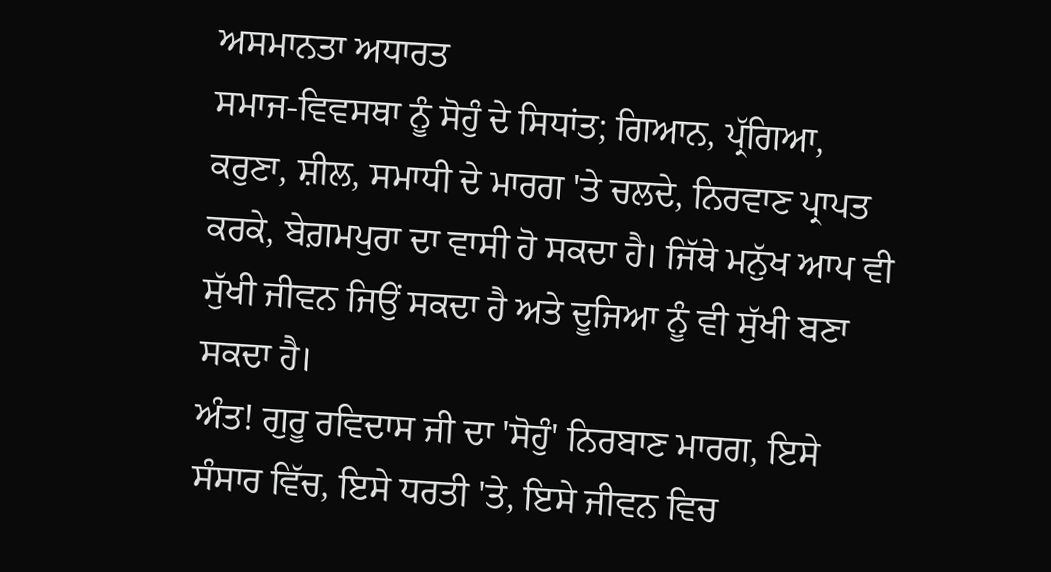ਅਸਮਾਨਤਾ ਅਧਾਰਤ
ਸਮਾਜ-ਵਿਵਸਥਾ ਨੂੰ ਸੋਹੁੰ ਦੇ ਸਿਧਾਂਤ; ਗਿਆਨ, ਪ੍ਰੱਗਿਆ,
ਕਰੁਣਾ, ਸ਼ੀਲ, ਸਮਾਧੀ ਦੇ ਮਾਰਗ 'ਤੇ ਚਲਦੇ, ਨਿਰਵਾਣ ਪ੍ਰਾਪਤ
ਕਰਕੇ, ਬੇਗ਼ਮਪੁਰਾ ਦਾ ਵਾਸੀ ਹੋ ਸਕਦਾ ਹੈ। ਜਿੱਥੇ ਮਨੁੱਖ ਆਪ ਵੀ
ਸੁੱਖੀ ਜੀਵਨ ਜਿਉਂ ਸਕਦਾ ਹੈ ਅਤੇ ਦੂਜਿਆ ਨੂੰ ਵੀ ਸੁੱਖੀ ਬਣਾ
ਸਕਦਾ ਹੈ।
ਅੰਤ! ਗੁਰੂ ਰਵਿਦਾਸ ਜੀ ਦਾ 'ਸੋਹੁੰ' ਨਿਰਬਾਣ ਮਾਰਗ, ਇਸੇ
ਸੰਸਾਰ ਵਿੱਚ, ਇਸੇ ਧਰਤੀ 'ਤੇ, ਇਸੇ ਜੀਵਨ ਵਿਚ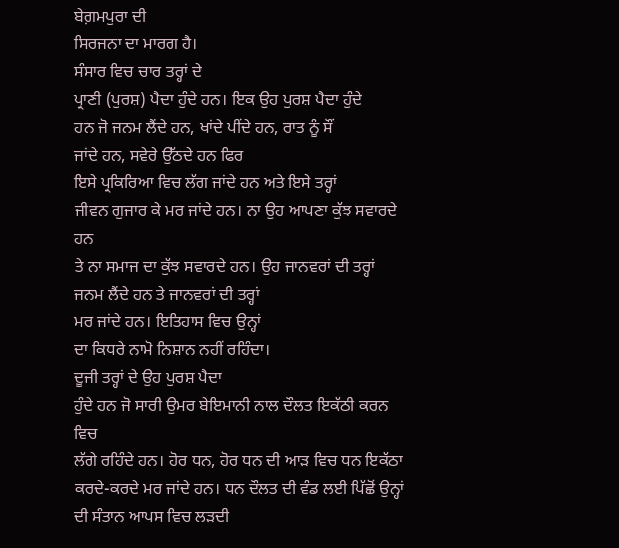ਬੇਗ਼ਮਪੁਰਾ ਦੀ
ਸਿਰਜਨਾ ਦਾ ਮਾਰਗ ਹੈ।
ਸੰਸਾਰ ਵਿਚ ਚਾਰ ਤਰ੍ਹਾਂ ਦੇ
ਪ੍ਰਾਣੀ (ਪੁਰਸ਼) ਪੈਦਾ ਹੁੰਦੇ ਹਨ। ਇਕ ਉਹ ਪੁਰਸ਼ ਪੈਦਾ ਹੁੰਦੇ
ਹਨ ਜੋ ਜਨਮ ਲੈਂਦੇ ਹਨ, ਖਾਂਦੇ ਪੀਂਦੇ ਹਨ, ਰਾਤ ਨੂੰ ਸੌਂ
ਜਾਂਦੇ ਹਨ, ਸਵੇਰੇ ਉੱਠਦੇ ਹਨ ਫਿਰ
ਇਸੇ ਪ੍ਰਕਿਰਿਆ ਵਿਚ ਲੱਗ ਜਾਂਦੇ ਹਨ ਅਤੇ ਇਸੇ ਤਰ੍ਹਾਂ
ਜੀਵਨ ਗੁਜਾਰ ਕੇ ਮਰ ਜਾਂਦੇ ਹਨ। ਨਾ ਉਹ ਆਪਣਾ ਕੁੱਝ ਸਵਾਰਦੇ ਹਨ
ਤੇ ਨਾ ਸਮਾਜ ਦਾ ਕੁੱਝ ਸਵਾਰਦੇ ਹਨ। ਉਹ ਜਾਨਵਰਾਂ ਦੀ ਤਰ੍ਹਾਂ
ਜਨਮ ਲੈਂਦੇ ਹਨ ਤੇ ਜਾਨਵਰਾਂ ਦੀ ਤਰ੍ਹਾਂ
ਮਰ ਜਾਂਦੇ ਹਨ। ਇਤਿਹਾਸ ਵਿਚ ਉਨ੍ਹਾਂ
ਦਾ ਕਿਧਰੇ ਨਾਮੋ ਨਿਸ਼ਾਨ ਨਹੀਂ ਰਹਿੰਦਾ।
ਦੂਜੀ ਤਰ੍ਹਾਂ ਦੇ ਉਹ ਪੁਰਸ਼ ਪੈਦਾ
ਹੁੰਦੇ ਹਨ ਜੋ ਸਾਰੀ ਉਮਰ ਬੇਇਮਾਨੀ ਨਾਲ ਦੌਲਤ ਇਕੱਠੀ ਕਰਨ ਵਿਚ
ਲੱਗੇ ਰਹਿੰਦੇ ਹਨ। ਹੋਰ ਧਨ, ਹੋਰ ਧਨ ਦੀ ਆੜ ਵਿਚ ਧਨ ਇਕੱਠਾ
ਕਰਦੇ-ਕਰਦੇ ਮਰ ਜਾਂਦੇ ਹਨ। ਧਨ ਦੌਲਤ ਦੀ ਵੰਡ ਲਈ ਪਿੱਛੋਂ ਉਨ੍ਹਾਂ
ਦੀ ਸੰਤਾਨ ਆਪਸ ਵਿਚ ਲੜਦੀ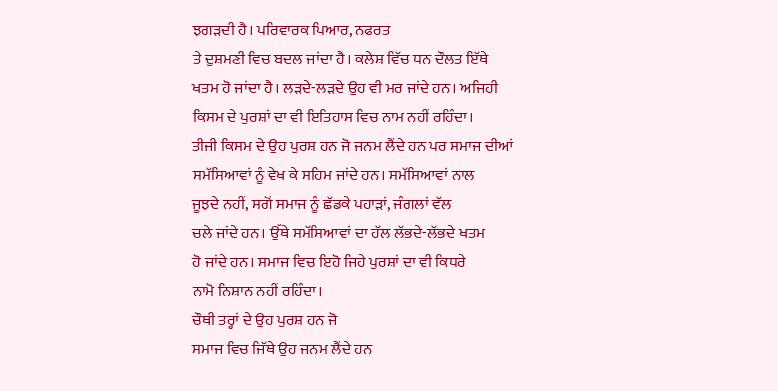ਝਗੜਦੀ ਹੈ। ਪਰਿਵਾਰਕ ਪਿਆਰ, ਨਫਰਤ
ਤੇ ਦੁਸ਼ਮਣੀ ਵਿਚ ਬਦਲ ਜਾਂਦਾ ਹੈ। ਕਲੇਸ਼ ਵਿੱਚ ਧਨ ਦੌਲਤ ਇੱਥੇ
ਖਤਮ ਹੋ ਜਾਂਦਾ ਹੈ। ਲੜਦੇ-ਲੜਦੇ ਉਹ ਵੀ ਮਰ ਜਾਂਦੇ ਹਨ। ਅਜਿਹੀ
ਕਿਸਮ ਦੇ ਪੁਰਸ਼ਾਂ ਦਾ ਵੀ ਇਤਿਹਾਸ ਵਿਚ ਨਾਮ ਨਹੀਂ ਰਹਿੰਦਾ।
ਤੀਜੀ ਕਿਸਮ ਦੇ ਉਹ ਪੁਰਸ਼ ਹਨ ਜੋ ਜਨਮ ਲੈਂਦੇ ਹਨ ਪਰ ਸਮਾਜ ਦੀਆਂ
ਸਮੱਸਿਆਵਾਂ ਨੂੰ ਵੇਖ ਕੇ ਸਹਿਮ ਜਾਂਦੇ ਹਨ। ਸਮੱਸਿਆਵਾਂ ਨਾਲ
ਜੂਝਦੇ ਨਹੀਂ, ਸਗੋਂ ਸਮਾਜ ਨੂੰ ਛੱਡਕੇ ਪਹਾੜਾਂ, ਜੰਗਲਾਂ ਵੱਲ
ਚਲੇ ਜਾਂਦੇ ਹਨ। ਉੱਥੇ ਸਮੱਸਿਆਵਾਂ ਦਾ ਹੱਲ ਲੱਭਦੇ-ਲੱਭਦੇ ਖਤਮ
ਹੋ ਜਾਂਦੇ ਹਨ। ਸਮਾਜ ਵਿਚ ਇਹੋ ਜਿਹੇ ਪੁਰਸ਼ਾਂ ਦਾ ਵੀ ਕਿਧਰੇ
ਨਾਮੋ ਨਿਸ਼ਾਨ ਨਹੀਂ ਰਹਿੰਦਾ।
ਚੌਥੀ ਤਰ੍ਹਾਂ ਦੇ ਉਹ ਪੁਰਸ਼ ਹਨ ਜੋ
ਸਮਾਜ ਵਿਚ ਜਿੱਥੇ ਉਹ ਜਨਮ ਲੈਂਦੇ ਹਨ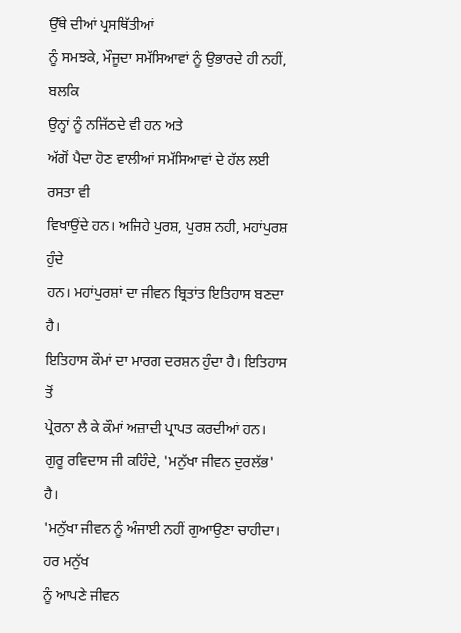ਉੱਥੇ ਦੀਆਂ ਪ੍ਰਸਥਿੱਤੀਆਂ
ਨੂੰ ਸਮਝਕੇ, ਮੌਜੂਦਾ ਸਮੱਸਿਆਵਾਂ ਨੂੰ ਉਭਾਰਦੇ ਹੀ ਨਹੀਂ, ਬਲਕਿ
ਉਨ੍ਹਾਂ ਨੂੰ ਨਜਿੱਠਦੇ ਵੀ ਹਨ ਅਤੇ
ਅੱਗੋਂ ਪੈਦਾ ਹੋਣ ਵਾਲੀਆਂ ਸਮੱਸਿਆਵਾਂ ਦੇ ਹੱਲ ਲਈ ਰਸਤਾ ਵੀ
ਵਿਖਾਉਂਦੇ ਹਨ। ਅਜਿਹੇ ਪੁਰਸ਼, ਪੁਰਸ਼ ਨਹੀ, ਮਹਾਂਪੁਰਸ਼ ਹੁੰਦੇ
ਹਨ। ਮਹਾਂਪੁਰਸ਼ਾਂ ਦਾ ਜੀਵਨ ਬ੍ਰਿਤਾਂਤ ਇਤਿਹਾਸ ਬਣਦਾ ਹੈ।
ਇਤਿਹਾਸ ਕੌਮਾਂ ਦਾ ਮਾਰਗ ਦਰਸ਼ਨ ਹੁੰਦਾ ਹੈ। ਇਤਿਹਾਸ ਤੋਂ
ਪ੍ਰੇਰਨਾ ਲੈ ਕੇ ਕੌਮਾਂ ਅਜ਼ਾਦੀ ਪ੍ਰਾਪਤ ਕਰਦੀਆਂ ਹਨ।
ਗੁਰੂ ਰਵਿਦਾਸ ਜੀ ਕਹਿੰਦੇ, 'ਮਨੁੱਖਾ ਜੀਵਨ ਦੁਰਲੱਭ' ਹੈ।
'ਮਨੁੱਖਾ ਜੀਵਨ ਨੂੰ ਅੰਜਾਈ ਨਹੀਂ ਗੁਆਉਣਾ ਚਾਹੀਦਾ। ਹਰ ਮਨੁੱਖ
ਨੂੰ ਆਪਣੇ ਜੀਵਨ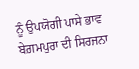ਨੂੰ ਉਪਯੋਗੀ ਪਾਸੇ ਭਾਵ ਬੇਗ਼ਮਪੁਰਾ ਦੀ ਸਿਰਜਨਾ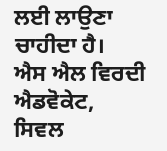ਲਈ ਲਾਉਣਾ ਚਾਹੀਦਾ ਹੈ।
ਐਸ ਐਲ ਵਿਰਦੀ ਐਡਵੋਕੇਟ,
ਸਿਵਲ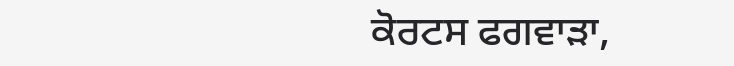ਕੋਰਟਸ ਫਗਵਾੜਾ,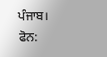ਪੰਜਾਬ।
ਫੋਨ: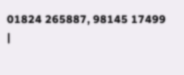01824 265887, 98145 17499
|